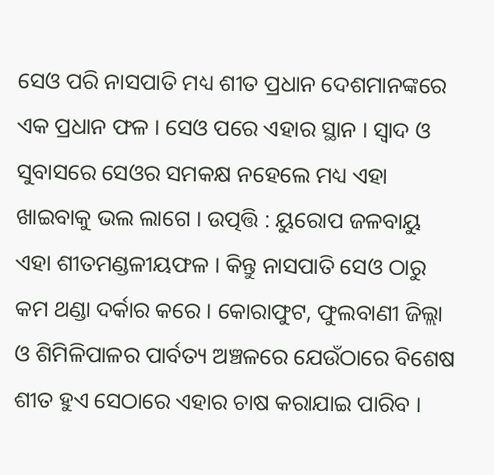ସେଓ ପରି ନାସପାତି ମଧ୍ୟ ଶୀତ ପ୍ରଧାନ ଦେଶମାନଙ୍କରେ ଏକ ପ୍ରଧାନ ଫଳ । ସେଓ ପରେ ଏହାର ସ୍ଥାନ । ସ୍ଵାଦ ଓ ସୁବାସରେ ସେଓର ସମକକ୍ଷ ନହେଲେ ମଧ୍ୟ ଏହା ଖାଇବାକୁ ଭଲ ଲାଗେ । ଉତ୍ପତ୍ତି : ୟୁରୋପ ଜଳବାୟୁ ଏହା ଶୀତମଣ୍ଡଳୀୟଫଳ । କିନ୍ତୁ ନାସପାତି ସେଓ ଠାରୁ କମ ଥଣ୍ଡା ଦର୍କାର କରେ । କୋରାଫୁଟ, ଫୁଲବାଣୀ ଜିଲ୍ଲା ଓ ଶିମିଳିପାଳର ପାର୍ବତ୍ୟ ଅଞ୍ଚଳରେ ଯେଉଁଠାରେ ବିଶେଷ ଶୀତ ହୁଏ ସେଠାରେ ଏହାର ଚାଷ କରାଯାଇ ପାରିବ ।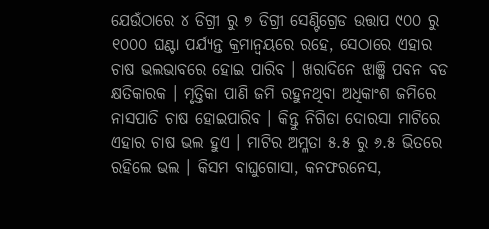ଯେଉଁଠାରେ ୪ ଡିଗ୍ରୀ ରୁ ୭ ଡିଗ୍ରୀ ସେଣ୍ଟିଗ୍ରେଡ ଉତ୍ତାପ ୯୦୦ ରୁ ୧୦୦୦ ଘଣ୍ଟା ପର୍ଯ୍ୟନ୍ତ କ୍ରମାନ୍ଵୟରେ ରହେ, ସେଠାରେ ଏହାର ଚାଷ ଭଲଭାବରେ ହୋଇ ପାରିବ । ଖରାଦିନେ ଝାଞ୍ଜି ପବନ ବଡ କ୍ଷତିକାରକ । ମୃତ୍ତିକା ପାଣି ଜମି ରହୁନଥିବା ଅଧିକାଂଶ ଜମିରେ ନାସପାତି ଚାଷ ହୋଇପାରିବ । କିନ୍ତୁ ନିଗିଡା ଦୋରସା ମାଟିରେ ଏହାର ଚାଷ ଭଲ ହୁଏ । ମାଟିର ଅମ୍ଳତା ୫.୫ ରୁ ୬.୫ ଭିତରେ ରହିଲେ ଭଲ । କିସମ ବାଘୁଗୋସା, କନଫରନେସ,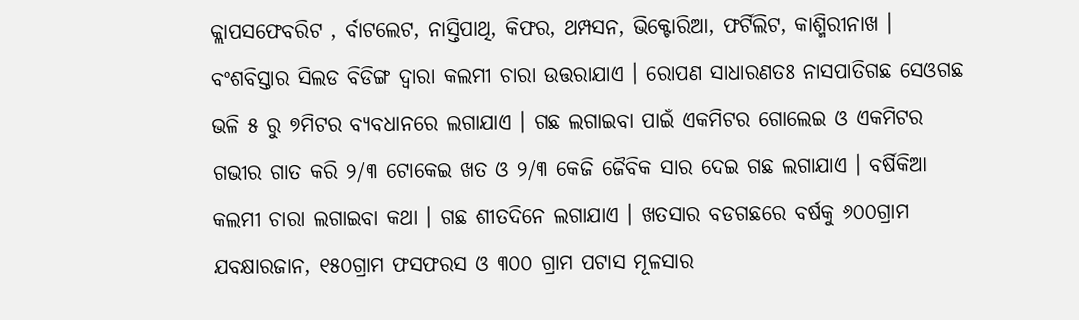କ୍ଲାପସଫେବରିଟ , ର୍ବାଟଲେଟ, ନାସ୍ତିପାଥି, କିଫର, ଥମ୍ପସନ, ଭିକ୍ଟୋରିଆ, ଫର୍ଟିଲିଟ, କାଶ୍ମିରୀନାଖ । ବଂଶବିସ୍ତାର ସିଲଡ ବିଡିଙ୍ଗ ଦ୍ଵାରା କଲମୀ ଚାରା ଉତ୍ତରାଯାଏ । ରୋପଣ ସାଧାରଣତଃ ନାସପାତିଗଛ ସେଓଗଛ ଭଳି ୫ ରୁ ୭ମିଟର ବ୍ୟବଧାନରେ ଲଗାଯାଏ । ଗଛ ଲଗାଇବା ପାଇଁ ଏକମିଟର ଗୋଲେଇ ଓ ଏକମିଟର ଗଭୀର ଗାତ କରି ୨/୩ ଟୋକେଇ ଖତ ଓ ୨/୩ କେଜି ଜୈବିକ ସାର ଦେଇ ଗଛ ଲଗାଯାଏ । ବର୍ଷିକିଆ କଲମୀ ଚାରା ଲଗାଇବା କଥା । ଗଛ ଶୀତଦିନେ ଲଗାଯାଏ । ଖତସାର ବଡଗଛରେ ବର୍ଷକୁ ୬୦୦ଗ୍ରାମ ଯବକ୍ଷାରଜାନ, ୧୫୦ଗ୍ରାମ ଫସଫରସ ଓ ୩୦୦ ଗ୍ରାମ ପଟାସ ମୂଳସାର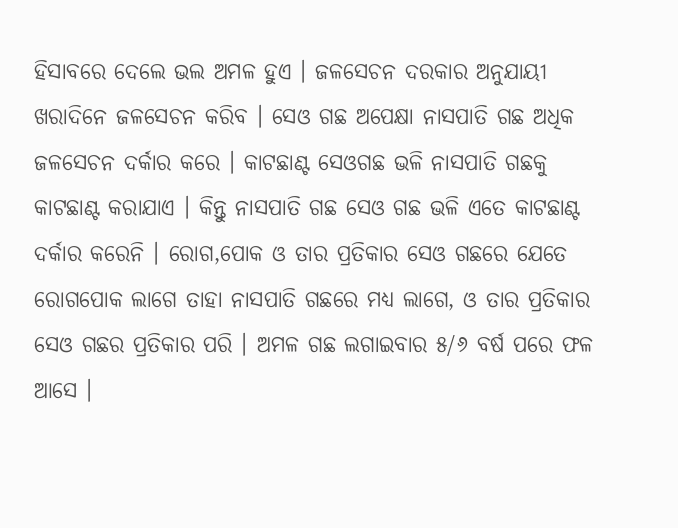ହିସାବରେ ଦେଲେ ଭଲ ଅମଳ ହୁଏ । ଜଳସେଚନ ଦରକାର ଅନୁଯାୟୀ ଖରାଦିନେ ଜଳସେଚନ କରିବ । ସେଓ ଗଛ ଅପେକ୍ଷା ନାସପାତି ଗଛ ଅଧିକ ଜଳସେଚନ ଦର୍କାର କରେ । କାଟଛାଣ୍ଟ ସେଓଗଛ ଭଳି ନାସପାତି ଗଛକୁ କାଟଛାଣ୍ଟ କରାଯାଏ । କିନ୍ତୁ ନାସପାତି ଗଛ ସେଓ ଗଛ ଭଳି ଏତେ କାଟଛାଣ୍ଟ ଦର୍କାର କରେନି । ରୋଗ,ପୋକ ଓ ତାର ପ୍ରତିକାର ସେଓ ଗଛରେ ଯେତେ ରୋଗପୋକ ଲାଗେ ତାହା ନାସପାତି ଗଛରେ ମଧ୍ୟ ଲାଗେ, ଓ ତାର ପ୍ରତିକାର ସେଓ ଗଛର ପ୍ରତିକାର ପରି । ଅମଳ ଗଛ ଲଗାଇବାର ୫/୬ ବର୍ଷ ପରେ ଫଳ ଆସେ ।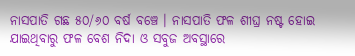ନାସପାତି ଗଛ ୫୦/୬୦ ବର୍ଷ ବଞ୍ଚେ । ନାସପାତି ଫଳ ଶୀଘ୍ର ନଷ୍ଟ ହୋଇ ଯାଇଥିବାରୁ ଫଳ ବେଶ ନିଦା ଓ ସବୁଜ ଅବସ୍ଥାରେ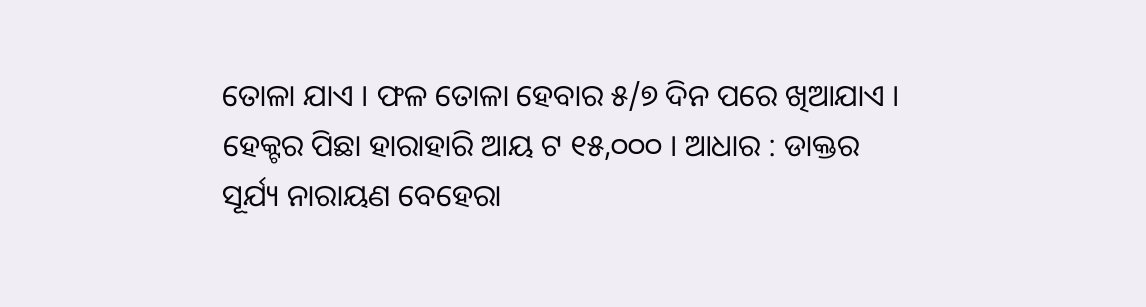ତୋଳା ଯାଏ । ଫଳ ତୋଳା ହେବାର ୫/୭ ଦିନ ପରେ ଖିଆଯାଏ । ହେକ୍ଟର ପିଛା ହାରାହାରି ଆୟ ଟ ୧୫,୦୦୦ । ଆଧାର : ଡାକ୍ତର ସୂର୍ଯ୍ୟ ନାରାୟଣ ବେହେରା